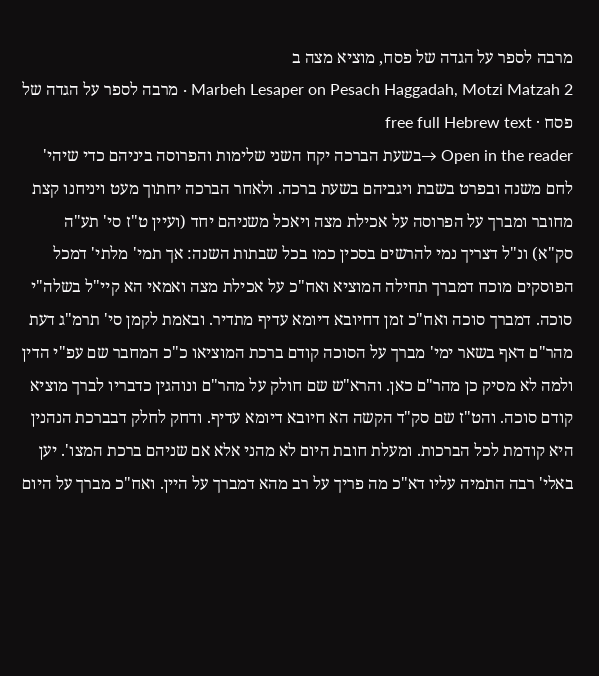מרבה לספר על הגדה של פסח, מוציא מצה ב
Marbeh Lesaper on Pesach Haggadah, Motzi Matzah 2 · מרבה לספר על הגדה של פסח · free full Hebrew text
Open in the reader →בשעת הברכה יקח השני שלימות והפרוסה ביניהם כדי שיהי' לחם משנה ובפרט בשבת ויגביהם בשעת ברכה. ולאחר הברכה יחתוך מעט ויניחנו קצת מחובר ומברך על הפרוסה על אכילת מצה ויאכל משניהם יחד (ועיין ט"ז סי' תע"ה סק"א) ונ"ל דצריך נמי להרשים בסכין כמו בכל שבתות השנה: אך תמי' מלתי' דמכל הפוסקים מוכח דמברך תחילה המוציא ואח"כ על אכילת מצה ואמאי הא קיי"ל בשלה"י סוכה. דמברך סוכה ואח"כ זמן דחיובא דיומא עדיף מתדיר. ובאמת לקמן סי' תרמ"ג דעת מהר"ם דאף בשאר ימי' מברך על הסוכה קודם ברכת המוציאו כ"כ המחבר שם עפ"י הדין ולמה לא מסיק כן מהר"ם כאן. והרא"ש שם חולק על מהר"ם ונוהגין כדבריו לברך מוציא קודם סוכה. והט"ז שם סק"ד הקשה הא חיובא דיומא עדיף. ודחק לחלק דבברכת הנהנין היא קודמת לכל הברכות. ומעלת חובת היום לא מהני אלא אם שניהם ברכת המצו'. יען באלי' רבה התמיה עליו דא"כ מה פריך על רב מהא דמברך על היין. ואח"כ מברך על היום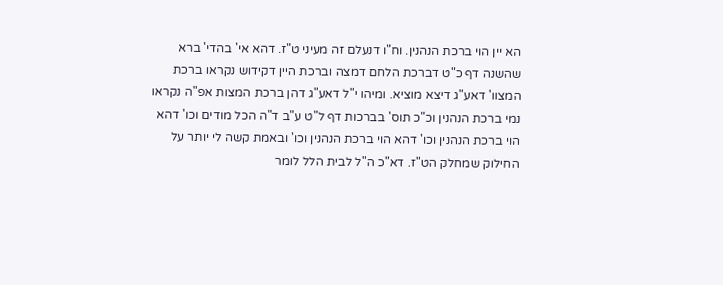הא יין הוי ברכת הנהנין. וח"ו דנעלם זה מעיני ט"ז. דהא אי' בהדי' ברא שהשנה דף כ"ט דברכת הלחם דמצה וברכת היין דקידוש נקראו ברכת המצוו' דאע"ג דיצא מוציא. ומיהו י"ל דאע"ג דהן ברכת המצות אפ"ה נקראו נמי ברכת הנהנין וכ"כ תוס' בברכות דף ל"ט ע"ב ד"ה הכל מודים וכו' דהא הוי ברכת הנהנין וכו' דהא הוי ברכת הנהנין וכו' ובאמת קשה לי יותר על החילוק שמחלק הט"ז. דא"כ ה"ל לבית הלל לומר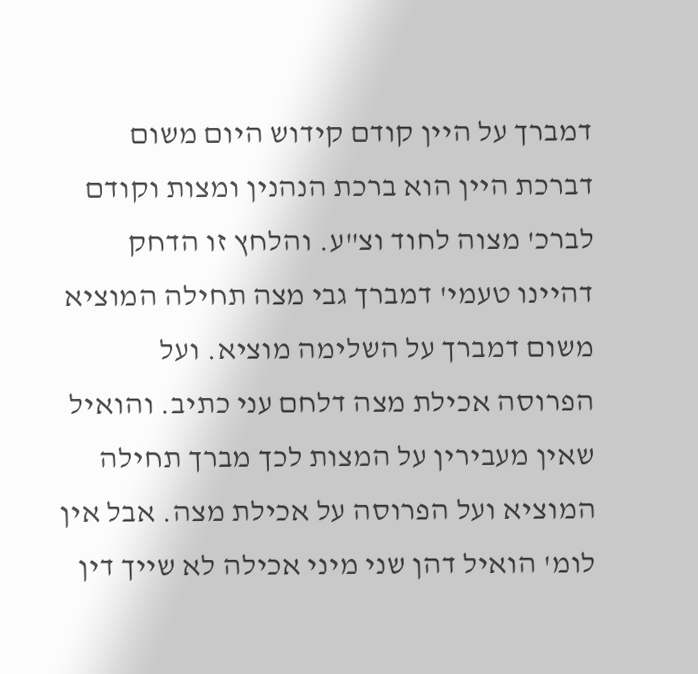דמברך על היין קודם קידוש היום משום דברכת היין הוא ברכת הנהנין ומצות וקודם לברכ' מצוה לחוד וצ"ע. והלחץ זו הדחק דהיינו טעמי' דמברך גבי מצה תחילה המוציא משום דמברך על השלימה מוציא. ועל הפרוסה אכילת מצה דלחם עני כתיב. והואיל שאין מעבירין על המצות לכך מברך תחילה המוציא ועל הפרוסה על אכילת מצה. אבל אין לומ' הואיל דהן שני מיני אכילה לא שייך דין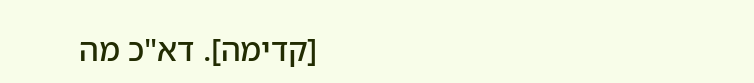[קדימה]. דא"כ מה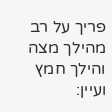פריך על רב מהילך מצה והילך חמץ ועיין: